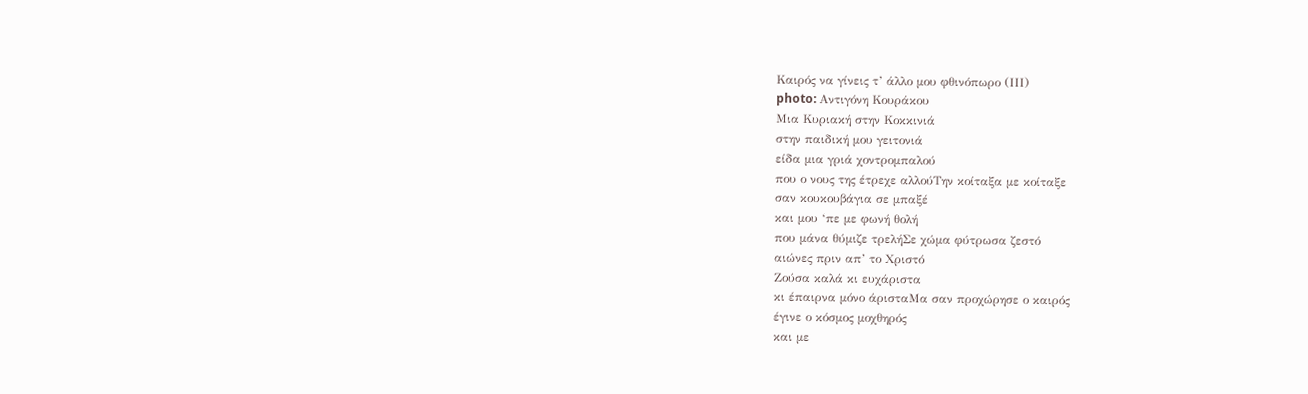Καιρός να γίνεις τ’ άλλο μου φθινόπωρο (ΙΙΙ)
photo: Αντιγόνη Κουράκου
Μια Κυριακή στην Κοκκινιά
στην παιδική μου γειτονιά
είδα μια γριά χοντρομπαλού
που ο νους της έτρεχε αλλούΤην κοίταξα με κοίταξε
σαν κουκουβάγια σε μπαξέ
και μου ‘πε με φωνή θολή
που μάνα θύμιζε τρελήΣε χώμα φύτρωσα ζεστό
αιώνες πριν απ’ το Χριστό
Ζούσα καλά κι ευχάριστα
κι έπαιρνα μόνο άρισταΜα σαν προχώρησε ο καιρός
έγινε ο κόσμος μοχθηρός
και με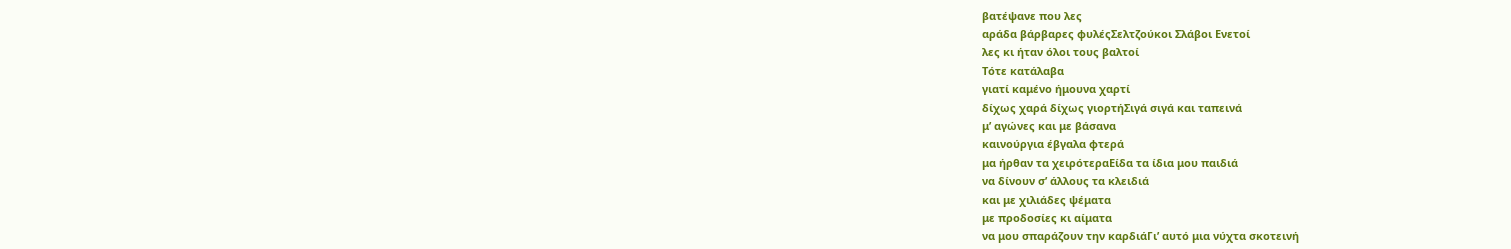βατέψανε που λες
αράδα βάρβαρες φυλέςΣελτζούκοι Σλάβοι Ενετοί
λες κι ήταν όλοι τους βαλτοί
Τότε κατάλαβα
γιατί καμένο ήμουνα χαρτί
δίχως χαρά δίχως γιορτήΣιγά σιγά και ταπεινά
μ’ αγώνες και με βάσανα
καινούργια έβγαλα φτερά
μα ήρθαν τα χειρότεραΕίδα τα ίδια μου παιδιά
να δίνουν σ’ άλλους τα κλειδιά
και με χιλιάδες ψέματα
με προδοσίες κι αίματα
να μου σπαράζουν την καρδιάΓι’ αυτό μια νύχτα σκοτεινή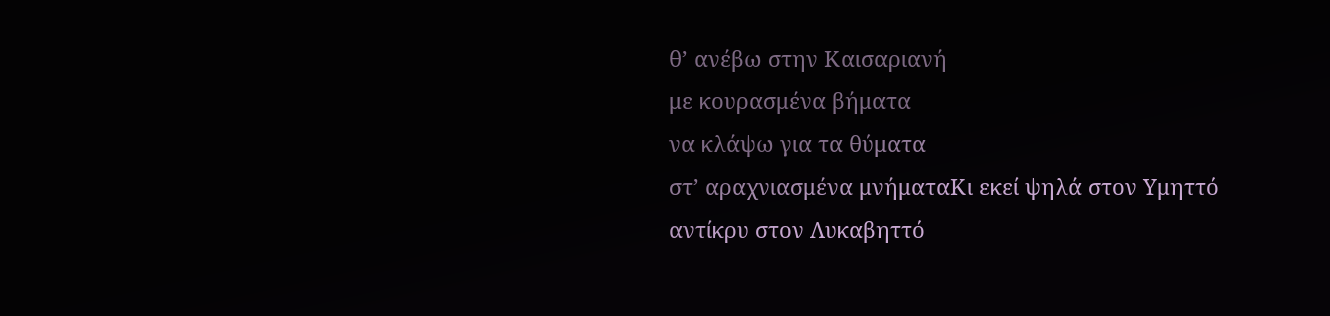θ’ ανέβω στην Καισαριανή
με κουρασμένα βήματα
να κλάψω για τα θύματα
στ’ αραχνιασμένα μνήματαΚι εκεί ψηλά στον Υμηττό
αντίκρυ στον Λυκαβηττό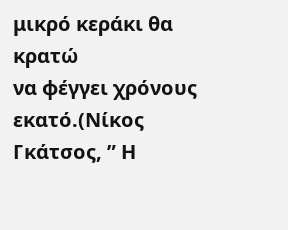μικρό κεράκι θα κρατώ
να φέγγει χρόνους εκατό.(Νίκος Γκάτσος, ” Η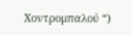Χοντρομπαλού “)